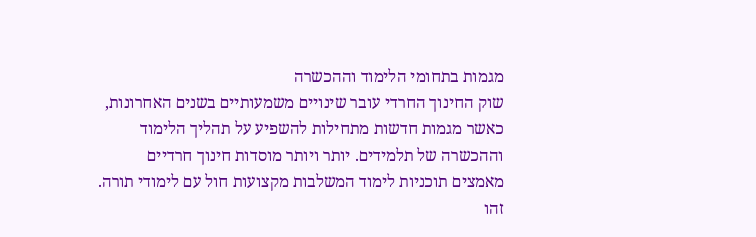מגמות בתחומי הלימוד וההכשרה
שוק החינוך החרדי עובר שינויים משמעותיים בשנים האחרונות, כאשר מגמות חדשות מתחילות להשפיע על תהליך הלימוד וההכשרה של תלמידים. יותר ויותר מוסדות חינוך חרדיים מאמצים תוכניות לימוד המשלבות מקצועות חול עם לימודי תורה. זהו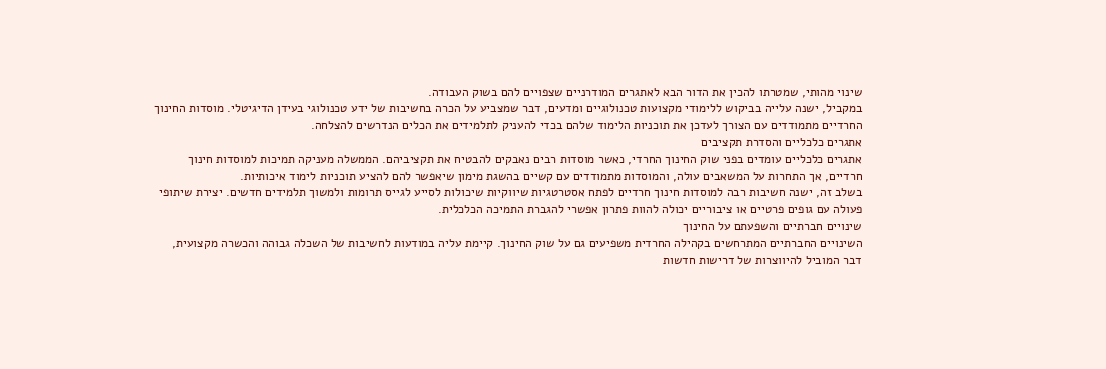שינוי מהותי, שמטרתו להכין את הדור הבא לאתגרים המודרניים שצפויים להם בשוק העבודה.
במקביל, ישנה עלייה בביקוש ללימודי מקצועות טכנולוגיים ומדעים, דבר שמצביע על הכרה בחשיבות של ידע טכנולוגי בעידן הדיגיטלי. מוסדות החינוך החרדיים מתמודדים עם הצורך לעדכן את תוכניות הלימוד שלהם בכדי להעניק לתלמידים את הכלים הנדרשים להצלחה.
אתגרים כלכליים והסדרת תקציבים
אתגרים כלכליים עומדים בפני שוק החינוך החרדי, כאשר מוסדות רבים נאבקים להבטיח את תקציביהם. הממשלה מעניקה תמיכות למוסדות חינוך חרדיים, אך התחרות על המשאבים עולה, והמוסדות מתמודדים עם קשיים בהשגת מימון שיאפשר להם להציע תוכניות לימוד איכותיות.
בשלב זה, ישנה חשיבות רבה למוסדות חינוך חרדיים לפתח אסטרטגיות שיווקיות שיכולות לסייע לגייס תרומות ולמשוך תלמידים חדשים. יצירת שיתופי פעולה עם גופים פרטיים או ציבוריים יכולה להוות פתרון אפשרי להגברת התמיכה הכלכלית.
שינויים חברתיים והשפעתם על החינוך
השינויים החברתיים המתרחשים בקהילה החרדית משפיעים גם על שוק החינוך. קיימת עליה במודעות לחשיבות של השכלה גבוהה והכשרה מקצועית, דבר המוביל להיווצרות של דרישות חדשות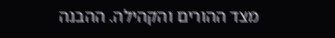מצד ההורים והקהילה. ההבנה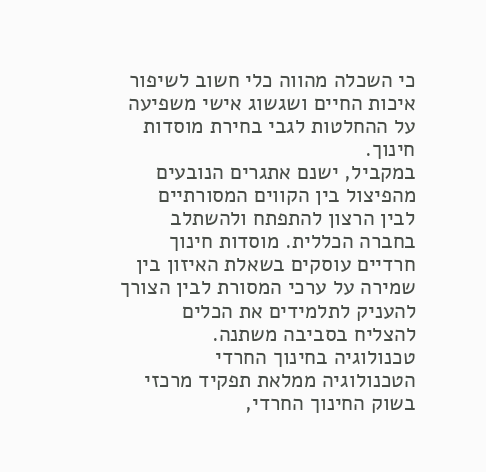כי השכלה מהווה כלי חשוב לשיפור איכות החיים ושגשוג אישי משפיעה על ההחלטות לגבי בחירת מוסדות חינוך.
במקביל, ישנם אתגרים הנובעים מהפיצול בין הקווים המסורתיים לבין הרצון להתפתח ולהשתלב בחברה הכללית. מוסדות חינוך חרדיים עוסקים בשאלת האיזון בין שמירה על ערכי המסורת לבין הצורך להעניק לתלמידים את הכלים להצליח בסביבה משתנה.
טכנולוגיה בחינוך החרדי
הטכנולוגיה ממלאת תפקיד מרכזי בשוק החינוך החרדי,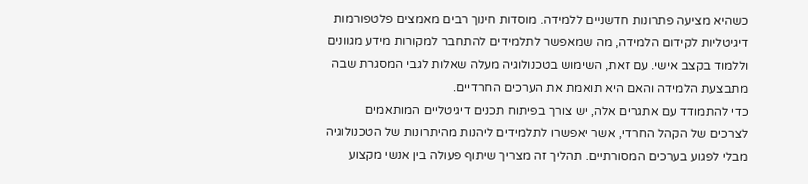כשהיא מציעה פתרונות חדשניים ללמידה. מוסדות חינוך רבים מאמצים פלטפורמות דיגיטליות לקידום הלמידה, מה שמאפשר לתלמידים להתחבר למקורות מידע מגוונים וללמוד בקצב אישי. עם זאת, השימוש בטכנולוגיה מעלה שאלות לגבי המסגרת שבה מתבצעת הלמידה והאם היא תואמת את הערכים החרדיים.
כדי להתמודד עם אתגרים אלה, יש צורך בפיתוח תכנים דיגיטליים המותאמים לצרכים של הקהל החרדי, אשר יאפשרו לתלמידים ליהנות מהיתרונות של הטכנולוגיה מבלי לפגוע בערכים המסורתיים. תהליך זה מצריך שיתוף פעולה בין אנשי מקצוע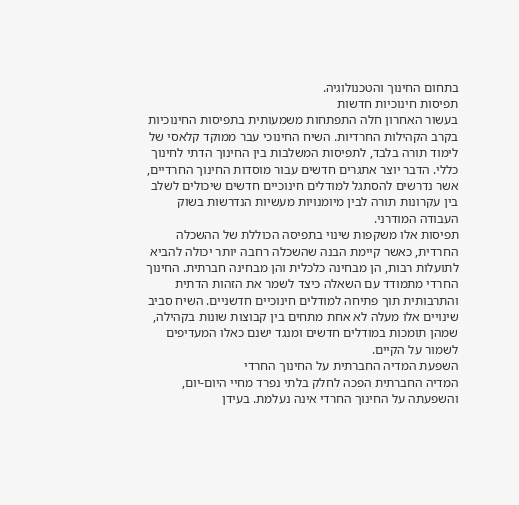בתחום החינוך והטכנולוגיה.
תפיסות חינוכיות חדשות
בעשור האחרון חלה התפתחות משמעותית בתפיסות החינוכיות בקרב הקהילות החרדיות. השיח החינוכי עבר ממוקד קלאסי של לימוד תורה בלבד, לתפיסות המשלבות בין החינוך הדתי לחינוך כללי. הדבר יוצר אתגרים חדשים עבור מוסדות החינוך החרדיים, אשר נדרשים להסתגל למודלים חינוכיים חדשים שיכולים לשלב בין עקרונות תורה לבין מיומנויות מעשיות הנדרשות בשוק העבודה המודרני.
תפיסות אלו משקפות שינוי בתפיסה הכוללת של ההשכלה החרדית, כאשר קיימת הבנה שהשכלה רחבה יותר יכולה להביא לתועלות רבות, הן מבחינה כלכלית והן מבחינה חברתית. החינוך החרדי מתמודד עם השאלה כיצד לשמר את הזהות הדתית והתרבותית תוך פתיחה למודלים חינוכיים חדשניים. השיח סביב שינויים אלו מעלה לא אחת מתחים בין קבוצות שונות בקהילה, שמהן תומכות במודלים חדשים ומנגד ישנם כאלו המעדיפים לשמור על הקיים.
השפעת המדיה החברתית על החינוך החרדי
המדיה החברתית הפכה לחלק בלתי נפרד מחיי היום-יום, והשפעתה על החינוך החרדי אינה נעלמת. בעידן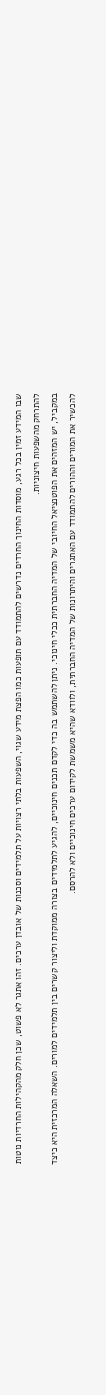שבו המידע זמין בכל רגע, מוסדות החינוך החרדים נדרשים להתמודד עם תופעות כמו הפצת מידע שגוי, השפעות בלתי רצויות על תלמידים וסכנות של אובדן ערכים. זהו אתגר לא פשוט, שכן חלק מהקהילות החרדיות נוטות להתרחק מהשפעות חיצוניות.
במקביל, יש המזהים את הפוטנציאל החיובי של המדיה החברתית ככלי חינוכי. ניתן להשתמש בה כדי לקדם תכנים חינוכיים, להגיע לתלמידים בצורה ממוקדת וליצור קשרים בין תלמידים למורים. השאלה המרכזית היא כיצד להכשיר את המורים וההורים להתמודד עם האתגרים והיתרונות של המדיה החברתית, ולוודא שהיא משמשת לקידום ערכים חינוכיים ולא להרסם.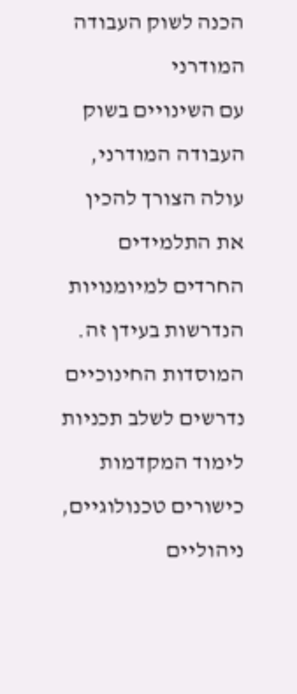הכנה לשוק העבודה המודרני
עם השינויים בשוק העבודה המודרני, עולה הצורך להכין את התלמידים החרדים למיומנויות הנדרשות בעידן זה. המוסדות החינוכיים נדרשים לשלב תכניות לימוד המקדמות כישורים טכנולוגיים, ניהוליים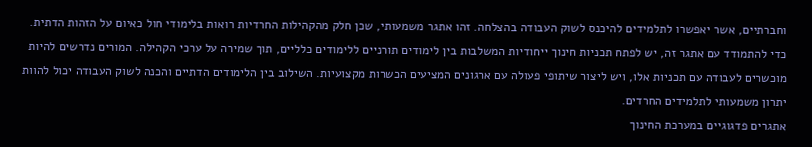וחברתיים, אשר יאפשרו לתלמידים להיכנס לשוק העבודה בהצלחה. זהו אתגר משמעותי, שכן חלק מהקהילות החרדיות רואות בלימודי חול כאיום על הזהות הדתית.
כדי להתמודד עם אתגר זה, יש לפתח תכניות חינוך ייחודיות המשלבות בין לימודים תורניים ללימודים כלליים, תוך שמירה על ערכי הקהילה. המורים נדרשים להיות מוכשרים לעבודה עם תכניות אלו, ויש ליצור שיתופי פעולה עם ארגונים המציעים הכשרות מקצועיות. השילוב בין הלימודים הדתיים והכנה לשוק העבודה יכול להוות יתרון משמעותי לתלמידים החרדים.
אתגרים פדגוגיים במערכת החינוך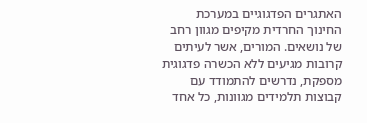האתגרים הפדגוגיים במערכת החינוך החרדית מקיפים מגוון רחב של נושאים. המורים, אשר לעיתים קרובות מגיעים ללא הכשרה פדגוגית מספקת, נדרשים להתמודד עם קבוצות תלמידים מגוונות, כל אחד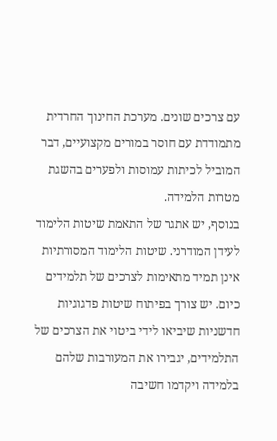עם צרכים שונים. מערכת החינוך החרדית מתמודדת עם חוסר במורים מקצועיים, דבר המוביל לכיתות עמוסות ולפערים בהשגת מטרות הלמידה.
בנוסף, יש אתגר של התאמת שיטות הלימוד לעידן המודרני. שיטות הלימוד המסורתיות אינן תמיד מתאימות לצרכים של תלמידים כיום. יש צורך בפיתוח שיטות פדגוגיות חדשניות שיביאו לידי ביטוי את הצרכים של התלמידים, יגבירו את המעורבות שלהם בלמידה ויקדמו חשיבה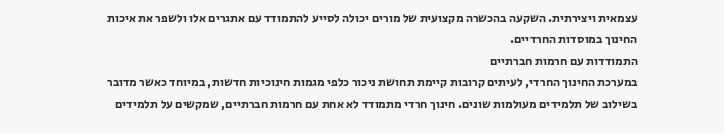עצמאית ויצירתית. השקעה בהכשרה מקצועית של מורים יכולה לסייע להתמודד עם אתגרים אלו ולשפר את איכות החינוך במוסדות החרדיים.
התמודדות עם חרמות חברתיים
במערכת החינוך החרדי, לעיתים קרובות קיימת תחושת ניכור כלפי מגמות חינוכיות חדשות, במיוחד כאשר מדובר בשילוב של תלמידים מעולמות שונים. חינוך חרדי מתמודד לא אחת עם חרמות חברתיים, שמקשים על תלמידים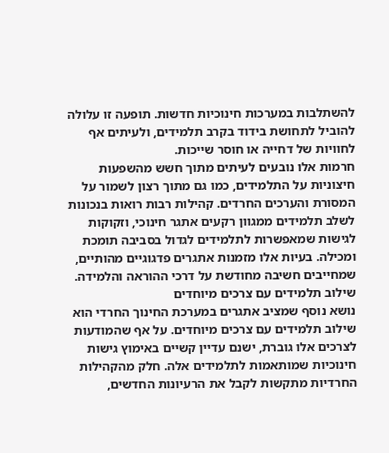להשתלבות במערכות חינוכיות חדשות. תופעה זו עלולה להוביל לתחושת בידוד בקרב תלמידים, ולעיתים אף לחוויות של דחייה או חוסר שייכות.
חרמות אלו נובעים לעיתים מתוך חשש מהשפעות חיצוניות על התלמידים, כמו גם מתוך רצון לשמור על המסורת והערכים החרדים. קהילות רבות רואות בנכונות לשלב תלמידים ממגוון רקעים אתגר חינוכי, וזקוקות לגישות שמאפשרות לתלמידים לגדול בסביבה תומכת ומכילה. בעיות אלו מזמנות אתגרים פדגוגיים מהותיים, שמחייבים חשיבה מחודשת על דרכי ההוראה והלמידה.
שילוב תלמידים עם צרכים מיוחדים
נושא נוסף שמציב אתגרים במערכת החינוך החרדי הוא שילוב תלמידים עם צרכים מיוחדים. על אף שהמודעות לצרכים אלו גוברת, ישנם עדיין קשיים באימוץ גישות חינוכיות שמותאמות לתלמידים אלה. חלק מהקהילות החרדיות מתקשות לקבל את הרעיונות החדשים,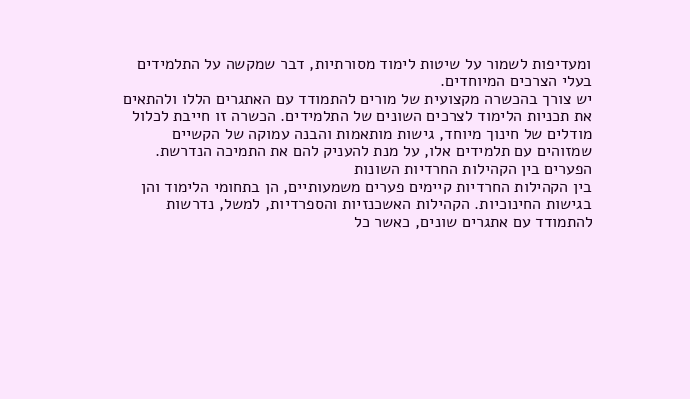ומעדיפות לשמור על שיטות לימוד מסורתיות, דבר שמקשה על התלמידים בעלי הצרכים המיוחדים.
יש צורך בהכשרה מקצועית של מורים להתמודד עם האתגרים הללו ולהתאים את תכניות הלימוד לצרכים השונים של התלמידים. הכשרה זו חייבת לכלול מודלים של חינוך מיוחד, גישות מותאמות והבנה עמוקה של הקשיים שמזוהים עם תלמידים אלו, על מנת להעניק להם את התמיכה הנדרשת.
הפערים בין הקהילות החרדיות השונות
בין הקהילות החרדיות קיימים פערים משמעותיים, הן בתחומי הלימוד והן בגישות החינוכיות. הקהילות האשכנזיות והספרדיות, למשל, נדרשות להתמודד עם אתגרים שונים, כאשר כל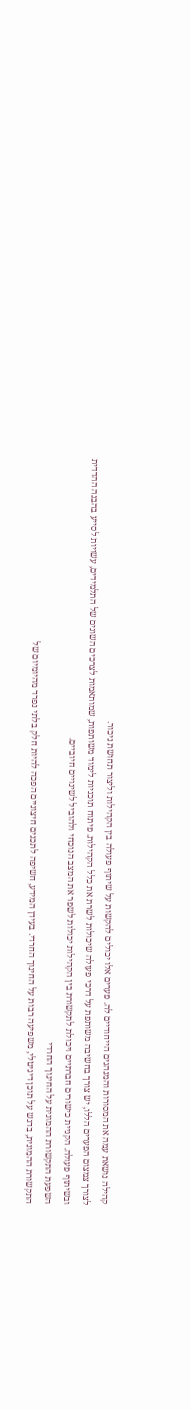קהילה נושאת עמה את המסורות והמנהגים הייחודיים לה. פערים אלו יכולים להקשות על שיתוף פעולה בין הקהילות וליצור תחושת ניכור.
לצורך צמצום הפערים הללו, יש צורך בחשיבה משותפת על דרכי פעולה שיכולות לשרת את כלל הקהילות. פיתוח תוכניות לימוד משותפות, שמותאמות לצרכים השונים של התלמידים, עשויות לסייע בהבנה ההדדית ובשיתוף פעולה. הקניית כישורים חברתיים ויכולת לתקשורת בין הקהילות יכולות לשפר את המצב הנוכחי ולהוביל לשינויים חיוביים.
השפעת התקשורת ההמונית על החינוך החרדי
התקשורת ההמונית, בדגש על תוכן דיגיטלי, משפיעה רבות על החינוך החרדי. בעידן המידע, חשיפה לתכנים חיצוניים הפכה להיות חלק בלתי נפרד מהיומיום של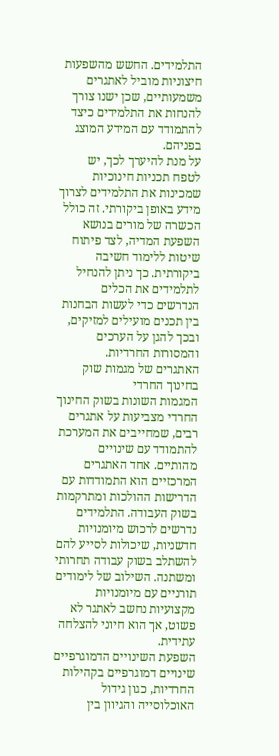התלמידים. החשש מהשפעות חיצוניות מוביל לאתגרים משמעותיים, שכן ישנו צורך להנחות את התלמידים כיצד להתמודד עם המידע המוצג בפניהם.
על מנת להיערך לכך, יש לטפח תכניות חינוכיות שמכינות את התלמידים לצרוך מידע באופן ביקורתי. זה כולל הכשרה של מורים בנושא השפעת המדיה, לצד פיתוח שיטות ללימוד חשיבה ביקורתית. כך ניתן להנחיל לתלמידים את הכלים הנדרשים כדי לעשות הבחנות בין תכנים מועילים למזיקים, ובכך להגן על הערכים והמסורות החרדיות.
האתגרים של מגמות שוק בחינוך החרדי
המגמות השונות בשוק החינוך החרדי מצביעות על אתגרים רבים, שמחייבים את המערכת להתמודד עם שינויים מהותיים. אחד האתגרים המרכזיים הוא התמודדות עם הדרישות ההולכות ומתרקמות בשוק העבודה. התלמידים נדרשים לרכוש מיומנויות חדשניות, שיכולות לסייע להם להשתלב בשוק עבודה תחרותי ומשתנה. השילוב של לימודים תורניים עם מיומנויות מקצועיות נחשב לאתגר לא פשוט, אך הוא חיוני להצלחה עתידית.
השפעת השינויים הדמוגרפיים
שינויים דמוגרפיים בקהילות החרדיות, כגון גידול האוכלוסייה והגיוון בין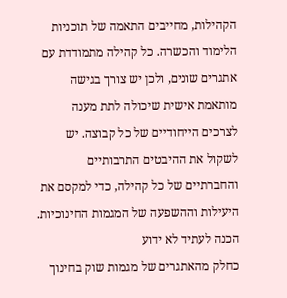הקהילות, מחייבים התאמה של תוכניות הלימוד והכשרה. כל קהילה מתמודדת עם אתגרים שונים, ולכן יש צורך בגישה מותאמת אישית שיכולה לתת מענה לצרכים הייחודיים של כל קבוצה. יש לשקול את ההיבטים התרבותיים והחברתיים של כל קהילה, כדי למקסם את היעילות וההשפעה של המגמות החינוכיות.
הכנה לעתיד לא ידוע
כחלק מהאתגרים של מגמות שוק בחינוך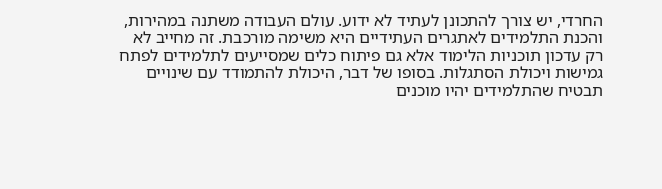החרדי, יש צורך להתכונן לעתיד לא ידוע. עולם העבודה משתנה במהירות, והכנת התלמידים לאתגרים העתידיים היא משימה מורכבת. זה מחייב לא רק עדכון תוכניות הלימוד אלא גם פיתוח כלים שמסייעים לתלמידים לפתח גמישות ויכולת הסתגלות. בסופו של דבר, היכולת להתמודד עם שינויים תבטיח שהתלמידים יהיו מוכנים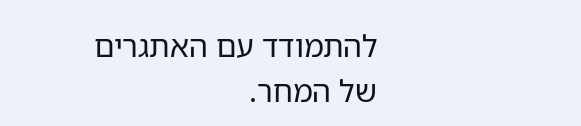להתמודד עם האתגרים של המחר.